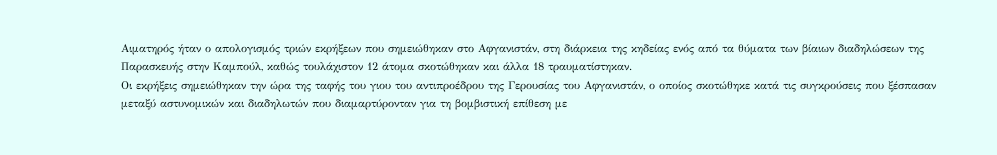Αιματηρός ήταν ο απολογισμός τριών εκρήξεων που σημειώθηκαν στο Αφγανιστάν, στη διάρκεια της κηδείας ενός από τα θύματα των βίαιων διαδηλώσεων της Παρασκευής στην Καμπούλ, καθώς τουλάχιστον 12 άτομα σκοτώθηκαν και άλλα 18 τραυματίστηκαν.
Οι εκρήξεις σημειώθηκαν την ώρα της ταφής του γιου του αντιπροέδρου της Γερουσίας του Αφγανιστάν, ο οποίος σκοτώθηκε κατά τις συγκρούσεις που ξέσπασαν μεταξύ αστυνομικών και διαδηλωτών που διαμαρτύρονταν για τη βομβιστική επίθεση με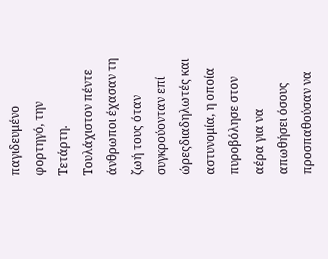παγιδευμένο φορτηγό, την Τετάρτη.
Τουλάχιστον πέντε άνθρωποι έχασαν τη ζωή τους όταν συγκρούονταν επί ώρεςδιαδηλωτές και αστυνομία, η οποία πυροβόλησε στον αέρα για να απωθήσει όσους προσπαθούσαν να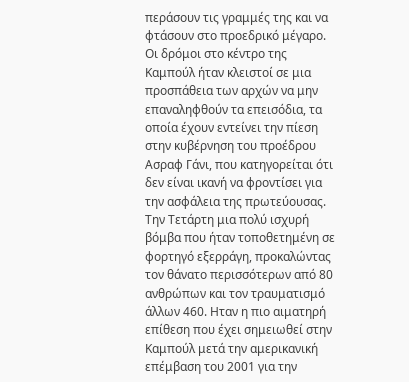περάσουν τις γραμμές της και να φτάσουν στο προεδρικό μέγαρο.
Οι δρόμοι στο κέντρο της Καμπούλ ήταν κλειστοί σε μια προσπάθεια των αρχών να μην επαναληφθούν τα επεισόδια, τα οποία έχουν εντείνει την πίεση στην κυβέρνηση του προέδρου Ασραφ Γάνι, που κατηγορείται ότι δεν είναι ικανή να φροντίσει για την ασφάλεια της πρωτεύουσας.
Την Τετάρτη μια πολύ ισχυρή βόμβα που ήταν τοποθετημένη σε φορτηγό εξερράγη, προκαλώντας τον θάνατο περισσότερων από 80 ανθρώπων και τον τραυματισμό άλλων 460. Ηταν η πιο αιματηρή επίθεση που έχει σημειωθεί στην Καμπούλ μετά την αμερικανική επέμβαση του 2001 για την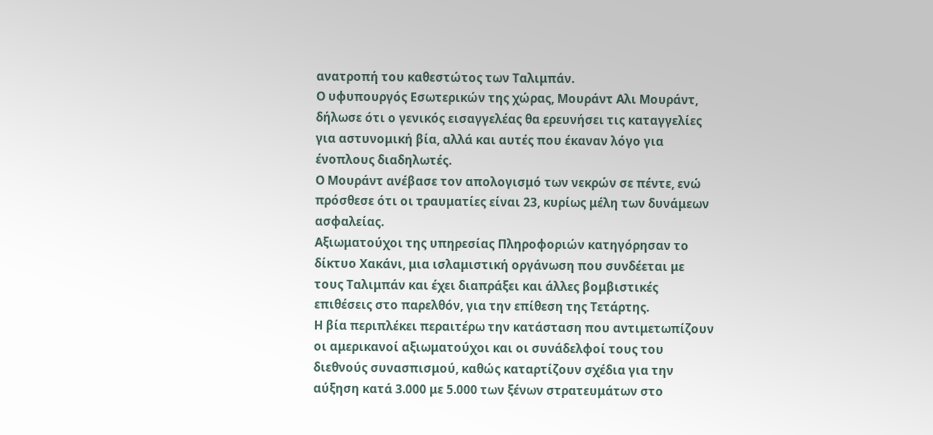ανατροπή του καθεστώτος των Ταλιμπάν.
Ο υφυπουργός Εσωτερικών της χώρας, Μουράντ Αλι Μουράντ, δήλωσε ότι ο γενικός εισαγγελέας θα ερευνήσει τις καταγγελίες για αστυνομική βία, αλλά και αυτές που έκαναν λόγο για ένοπλους διαδηλωτές.
Ο Μουράντ ανέβασε τον απολογισμό των νεκρών σε πέντε, ενώ πρόσθεσε ότι οι τραυματίες είναι 23, κυρίως μέλη των δυνάμεων ασφαλείας.
Αξιωματούχοι της υπηρεσίας Πληροφοριών κατηγόρησαν το δίκτυο Χακάνι, μια ισλαμιστική οργάνωση που συνδέεται με τους Ταλιμπάν και έχει διαπράξει και άλλες βομβιστικές επιθέσεις στο παρελθόν, για την επίθεση της Τετάρτης.
Η βία περιπλέκει περαιτέρω την κατάσταση που αντιμετωπίζουν οι αμερικανοί αξιωματούχοι και οι συνάδελφοί τους του διεθνούς συνασπισμού, καθώς καταρτίζουν σχέδια για την αύξηση κατά 3.000 με 5.000 των ξένων στρατευμάτων στο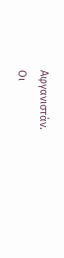Αφγανιστάν.
Οι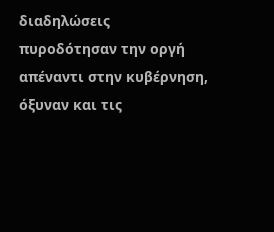διαδηλώσεις πυροδότησαν την οργή απέναντι στην κυβέρνηση, όξυναν και τις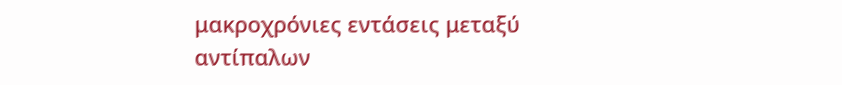μακροχρόνιες εντάσεις μεταξύ αντίπαλων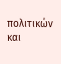πολιτικών και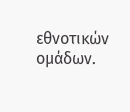εθνοτικών ομάδων.